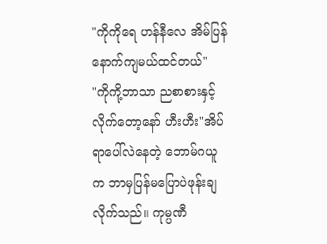"ကိုကိုရေ ဟန်နီလေ အိမ်ပြန်နောက်ကျမယ်ထင်တယ်"
"ကိုကို့ဘာသာ ညစာစားနှင့်လိုက်တော့နော် ဟီးဟီး"အိပ်ရာပေါ်လဲနေတဲ့ ဘောမ်ဂယူက ဘာမှပြန်မပြောပဲဖုန်းချလိုက်သည်။ ကုမ္ပဏီ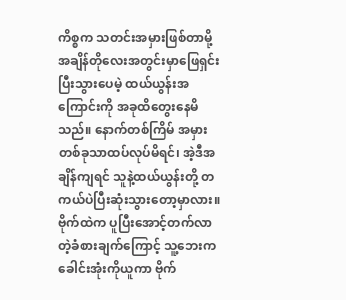ကိစ္စက သတင်းအမှားဖြစ်တာမို့ အချိန်တိုလေးအတွင်းမှာဖြေရှင်းပြီးသွားပေမဲ့ ထယ်ယွန်းအကြောင်းကို အခုထိတွေးနေမိသည်။ နောက်တစ်ကြိမ် အမှားတစ်ခုသာထပ်လုပ်မိရင်၊ အဲ့ဒီအချိန်ကျရင် သူနဲ့ထယ်ယွန်းတို့ တကယ်ပဲပြီးဆုံးသွားတော့မှာလား။ ဗိုက်ထဲက ပူပြီးအောင့်တက်လာတဲ့ခံစားချက်ကြောင့် သူ့ဘေးကခေါင်းအုံးကိုယူကာ ဗိုက်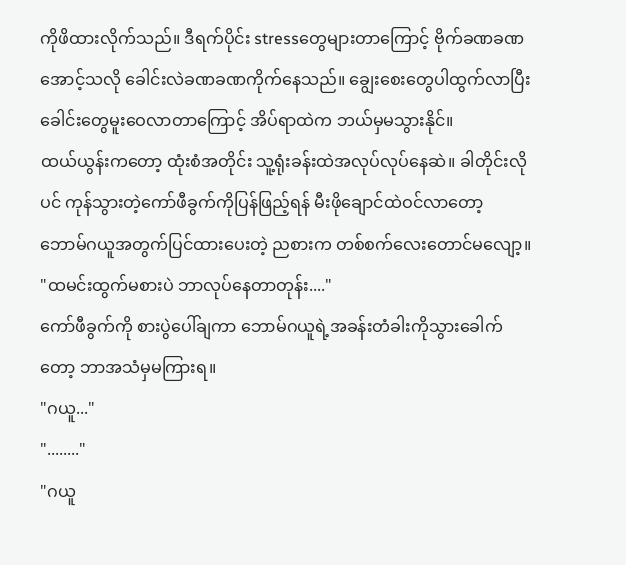ကိုဖိထားလိုက်သည်။ ဒီရက်ပိုင်း stressတွေများတာကြောင့် ဗိုက်ခဏခဏအောင့်သလို ခေါင်းလဲခဏခဏကိုက်နေသည်။ ချွေးစေးတွေပါထွက်လာပြီး ခေါင်းတွေမူးဝေလာတာကြောင့် အိပ်ရာထဲက ဘယ်မှမသွားနိုင်။
ထယ်ယွန်းကတော့ ထုံးစံအတိုင်း သူ့ရုံးခန်းထဲအလုပ်လုပ်နေဆဲ။ ခါတိုင်းလိုပင် ကုန်သွားတဲ့ကော်ဖီခွက်ကိုပြန်ဖြည့်ရန် မီးဖိုချောင်ထဲဝင်လာတော့ ဘောမ်ဂယူအတွက်ပြင်ထားပေးတဲ့ ညစားက တစ်စက်လေးတောင်မလျော့။
"ထမင်းထွက်မစားပဲ ဘာလုပ်နေတာတုန်း...."
ကော်ဖီခွက်ကို စားပွဲပေါ်ချကာ ဘောမ်ဂယူရဲ့အခန်းတံခါးကိုသွားခေါက်တော့ ဘာအသံမှမကြားရ။
"ဂယူ..."
"........"
"ဂယူ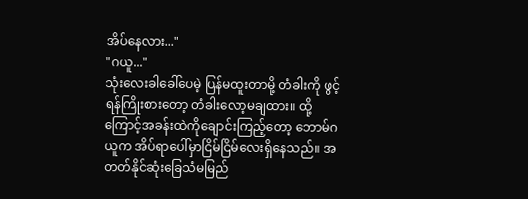အိပ်နေလား..."
"ဂယူ..."
သုံးလေးခါခေါ်ပေမဲ့ ပြန်မထူးတာမို့ တံခါးကို ဖွင့်ရန်ကြိုးစားတော့ တံခါးလော့မချထား။ ထို့ကြောင့်အခန်းထဲကိုချောင်းကြည့်တော့ ဘောမ်ဂယူက အိပ်ရာပေါ်မှာငြိမ်ငြိမ်လေးရှိနေသည်။ အတတ်နိုင်ဆုံးခြေသံမမြည်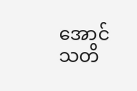အောင် သတိ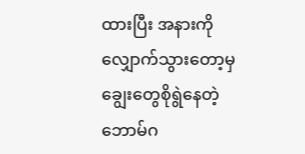ထားပြီး အနားကိုလျှောက်သွားတော့မှ ချွေးတွေစိုရွဲနေတဲ့ ဘောမ်ဂ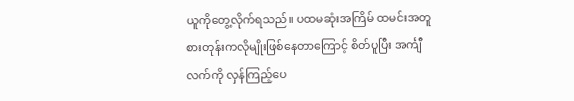ယူကိုတွေ့လိုက်ရသည်။ ပထမဆုံးအကြိမ် ထမင်းအတူစားတုန်းကလိုမျိုးဖြစ်နေတာကြောင့် စိတ်ပူပြီး အင်္ကျီလက်ကို လှန်ကြည့်ပေ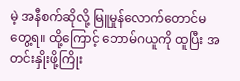မဲ့ အနီစက်ဆိုလို့ မြူမှုန်လောက်တောင်မတွေ့ရ။ ထို့ကြောင့် ဘောမ်ဂယူကို ထူပြီး အတင်းနှိုးဖို့ကြိုး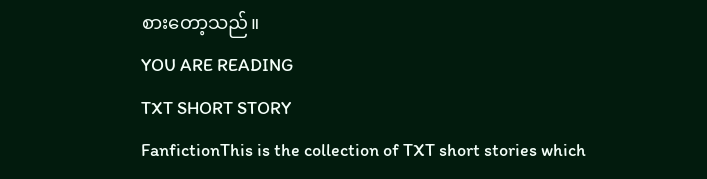စားတော့သည်။
YOU ARE READING
TXT SHORT STORY
FanfictionThis is the collection of TXT short stories which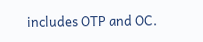includes OTP and OC.